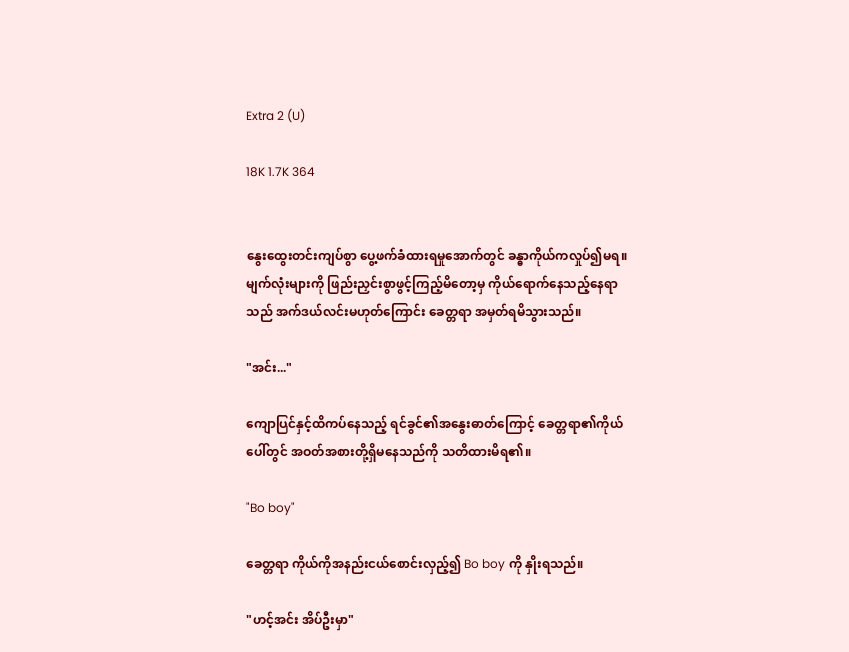Extra 2 (U)

18K 1.7K 364


နွေးထွေးတင်းကျပ်စွာ ပွေ့ဖက်ခံထားရမှုအောက်တွင် ခန္ဓာကိုယ်ကလှုပ်၍မရ။ မျက်လုံးများကို ဖြည်းညှင်းစွာဖွင့်ကြည့်မိတော့မှ ကိုယ်ရောက်နေသည့်နေရာသည် အက်ဒယ်လင်းမဟုတ်ကြောင်း ခေတ္တရာ အမှတ်ရမိသွားသည်။

"အင်း..."

ကျောပြင်နှင့်ထိကပ်နေသည့် ရင်ခွင်၏အနွေးဓာတ်ကြောင့် ခေတ္တရာ၏ကိုယ်ပေါ်တွင် အဝတ်အစားတို့ရှိမနေသည်ကို သတိထားမိရ၏။

"Bo boy"

ခေတ္တရာ ကိုယ်ကိုအနည်းငယ်စောင်းလှည့်၍ Bo boy ကို နှိုးရသည်။

"ဟင့်အင်း အိပ်ဦးမှာ"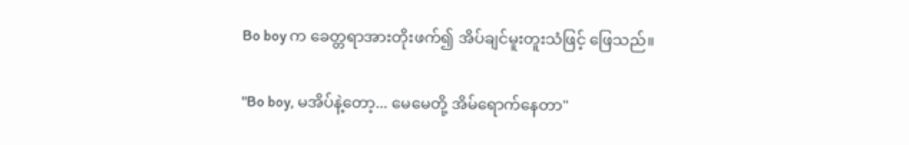Bo boy က ခေတ္တရာအားတိုးဖက်၍ အိပ်ချင်မူးတူးသံဖြင့် ဖြေသည်။

"Bo boy, မအိပ်နဲ့တော့... မေမေတို့ အိမ်ရောက်နေတာ"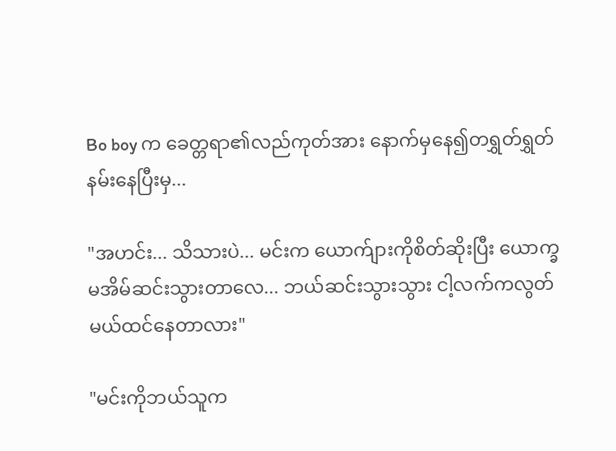Bo boy က ခေတ္တရာ၏လည်ကုတ်အား နောက်မှနေ၍တရွှတ်ရွှတ်နမ်းနေပြီးမှ...

"အဟင်း... သိသားပဲ... မင်းက ယောက်ျားကိုစိတ်ဆိုးပြီး ယောက္ခမအိမ်ဆင်းသွားတာလေ... ဘယ်ဆင်းသွားသွား ငါ့လက်ကလွတ်မယ်ထင်နေတာလား"

"မင်းကိုဘယ်သူက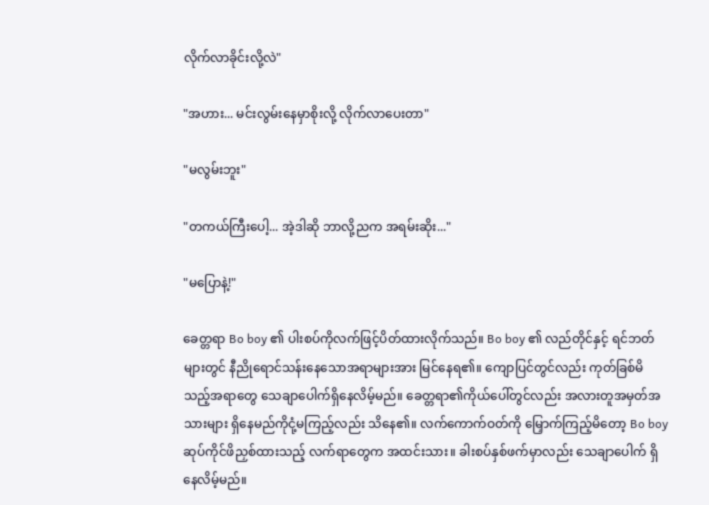လိုက်လာခိုင်းလို့လဲ"

"အဟား... မင်းလွမ်းနေမှာစိုးလို့ လိုက်လာပေးတာ"

"မလွမ်းဘူး"

"တကယ်ကြီးပေါ့... အဲ့ဒါဆို ဘာလို့ညက အရမ်းဆိုး..."

"မပြောနဲ့!"

ခေတ္တရာ Bo boy ၏ ပါးစပ်ကိုလက်ဖြင့်ပိတ်ထားလိုက်သည်။ Bo boy ၏ လည်တိုင်နှင့် ရင်ဘတ်များတွင် နီညိုရောင်သန်းနေသောအရာများအား မြင်နေရ၏။ ကျောပြင်တွင်လည်း ကုတ်ခြစ်မိသည့်အရာတွေ သေချာပေါက်ရှိနေလိမ့်မည်။ ခေတ္တရာ၏ကိုယ်ပေါ်တွင်လည်း အလားတူအမှတ်အသားများ ရှိနေမည်ကိုငုံ့မကြည့်လည်း သိနေ၏။ လက်ကောက်ဝတ်ကို မြှောက်ကြည့်မိတော့ Bo boy ဆုပ်ကိုင်ဖိညှစ်ထားသည့် လက်ရာတွေက အထင်းသား။ ခါးစပ်နှစ်ဖက်မှာလည်း သေချာပေါက် ရှိနေလိမ့်မည်။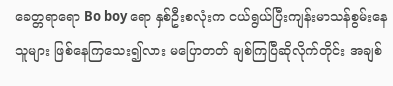ခေတ္တရာရော Bo boy ရော နှစ်ဦးစလုံးက ငယ်ရွယ်ပြီးကျန်းမာသန်စွမ်းနေသူများ ဖြစ်နေကြသေး၍လား မပြောတတ် ချစ်ကြပြီဆိုလိုက်တိုင်း အချစ်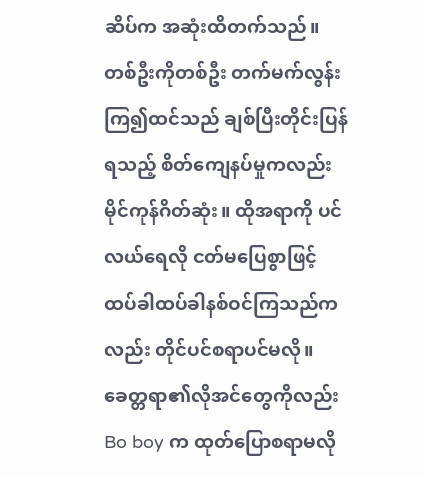ဆိပ်က အဆုံးထိတက်သည်။ တစ်ဦးကိုတစ်ဦး တက်မက်လွန်းကြ၍ထင်သည် ချစ်ပြီးတိုင်းပြန်ရသည့် စိတ်ကျေနပ်မှုကလည်း မိုင်ကုန်ဂိတ်ဆုံး။ ထိုအရာကို ပင်လယ်ရေလို ငတ်မပြေစွာဖြင့် ထပ်ခါထပ်ခါနစ်ဝင်ကြသည်ကလည်း တိုင်ပင်စရာပင်မလို။ ခေတ္တရာ၏လိုအင်တွေကိုလည်း Bo boy က ထုတ်ပြောစရာမလို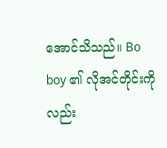အောင်သိသည်။ Bo boy ၏ လိုအင်တိုင်းကိုလည်း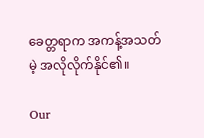ခေတ္တရာက အကန့်အသတ်မဲ့ အလိုလိုက်နိုင်၏။

Our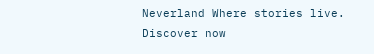Neverland Where stories live. Discover now